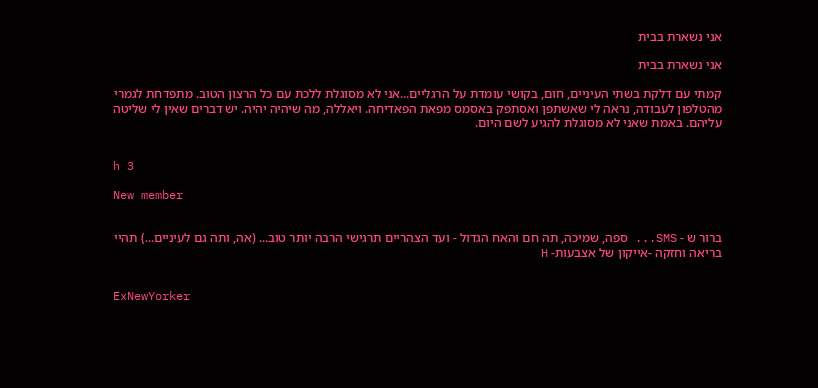אני נשארת בבית

אני נשארת בבית

קמתי עם דלקת בשתי העיניים, חום, בקושי עומדת על הרגליים...אני לא מסוגלת ללכת עם כל הרצון הטוב. מתפדחת לגמרי מהטלפון לעבודה, נראה לי שאשתפן ואסתפק באסמס מפאת הפאדיחה. ויאללה, מה שיהיה יהיה. יש דברים שאין לי שליטה עליהם. באמת שאני לא מסוגלת להגיע לשם היום.


h 3

New member


ברור ש - SMS... ספה, שמיכה, תה חם והאח הגדול - ועד הצהריים תרגישי הרבה יותר טוב... (אה, ותה גם לעיניים...) תהיי בריאה וחזקה -אייקון של אצבעות- H


ExNewYorker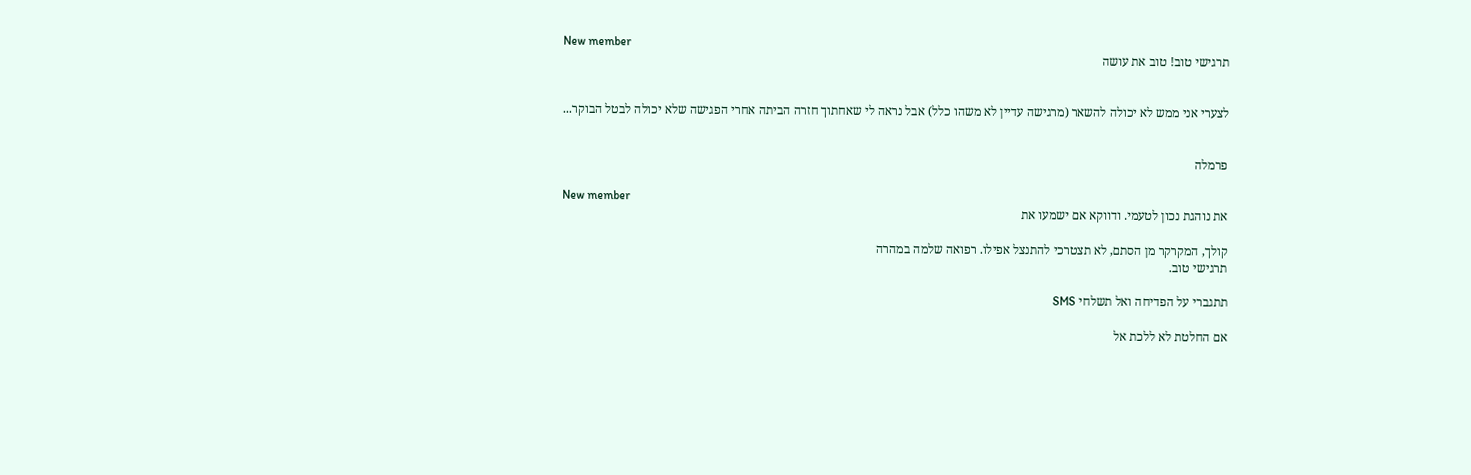New member
תרגישי טוב! טוב את עושה


לצערי אני ממש לא יכולה להשאר (מרגישה עדיין לא משהו כלל) אבל נראה לי שאחתוך חזרה הביתה אחרי הפגישה שלא יכולה לבטל הבוקר...


פרמלה

New member
את נוהגת נכון לטעמי. ודווקא אם ישמעו את

קולך, המקרקר מן הסתם, לא תצטרכי להתנצל אפילו. רפואה שלמה במהרה
תרגישי טוב.

תתגברי על הפדיחה ואל תשלחי SMS

אם החלטת לא ללכת אל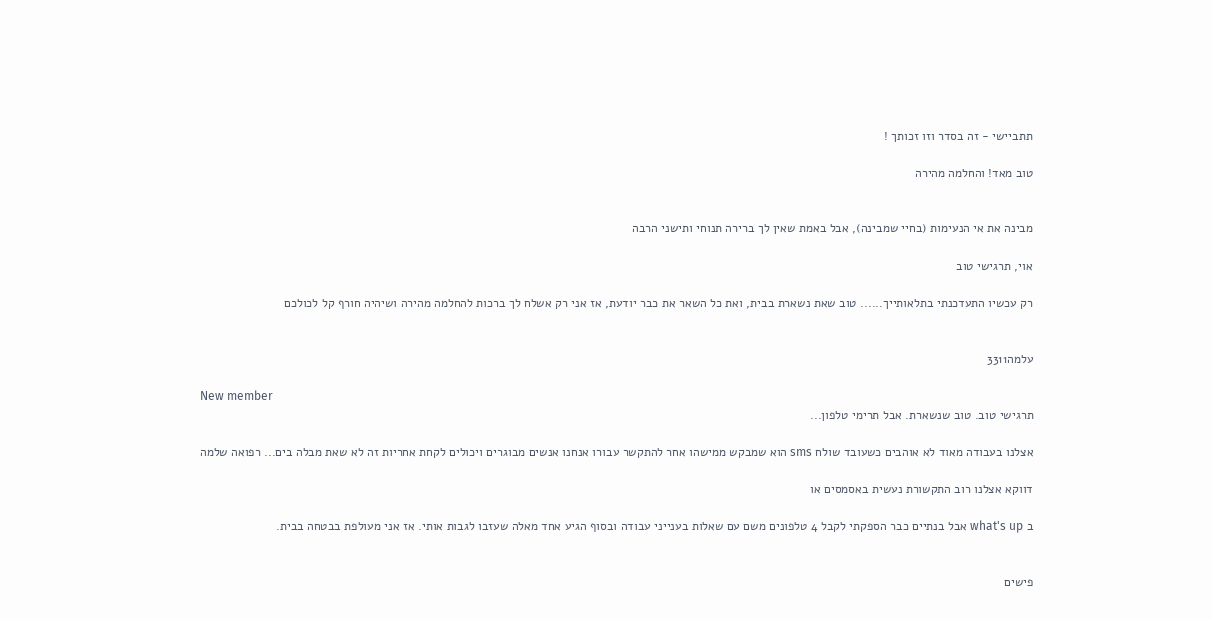תתביישי - זה בסדר וזו זכותך !

טוב מאד! והחלמה מהירה


מבינה את אי הנעימות (בחיי שמבינה), אבל באמת שאין לך ברירה תנוחי ותישני הרבה

אוי, תרגישי טוב

רק עכשיו התעדכנתי בתלאותייך...... טוב שאת נשארת בבית, ואת כל השאר את כבר יודעת, אז אני רק אשלח לך ברכות להחלמה מהירה ושיהיה חורף קל לכולכם


עלמה3311

New member
תרגישי טוב. טוב שנשארת. אבל תרימי טלפון...

אצלנו בעבודה מאוד לא אוהבים כשעובד שולח sms הוא שמבקש ממישהו אחר להתקשר עבורו אנחנו אנשים מבוגרים ויכולים לקחת אחריות זה לא שאת מבלה בים... רפואה שלמה

דווקא אצלנו רוב התקשורת נעשית באסמסים או

ב what's up אבל בנתיים כבר הספקתי לקבל 4 טלפונים משם עם שאלות בענייני עבודה ובסוף הגיע אחד מאלה שעזבו לגבות אותי. אז אני מעולפת בבטחה בבית.


פישים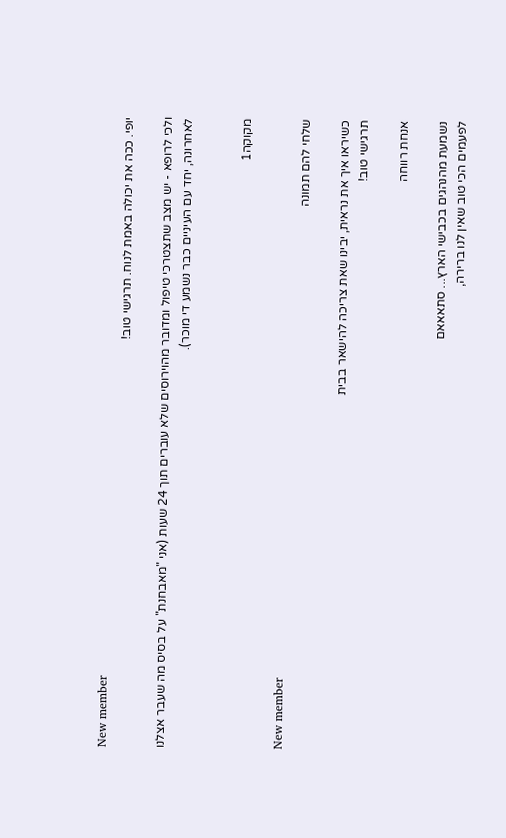New member
יופי. ככה את יכולה באמת לנוח. תרגישי טוב!

ולכי לרופא - יש מצב שתצטרכי טיפול ומדובר מהוירוסים שלא עוברים תוך 24 שעות (אני "מאבחנת" על בסיס מה שעבר אצלנו לאחרונה, יחד עם העיניים כבר נשמע די מוכר).


מקוקה1

New member
שלחי להם תמונה

כשיראו איך את נראית, יבינו שאת צריכה להישאר בבית
תרגישי טוב!

אנחת רווחה

נשמעת מהנהגים בכבישי הארץ... סתאאאם
לפעמים הכי טוב שאין לנו ברירה,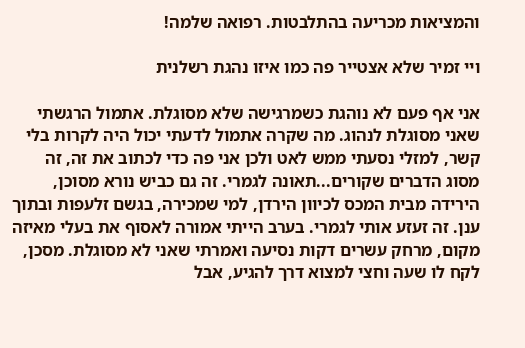והמציאות מכריעה בהתלבטות. רפואה שלמה!

ויי זמיר שלא אצטייר פה כמו איזו נהגת רשלנית

אני אף פעם לא נוהגת כשמרגישה שלא מסוגלת. אתמול הרגשתי שאני מסוגלת לנהוג. מה שקרה אתמול לדעתי יכול היה לקרות בלי קשר, למזלי נסעתי ממש לאט ולכן אני פה כדי לכתוב את זה, זה מסוג הדברים שקורים...תאונה לגמרי. זה גם כביש נורא מסוכן, הירידה מבית המכס לכיוון הירדן, למי שמכירה, בגשם זלעפות ובתוך ענן. זה זעזע אותי לגמרי. בערב הייתי אמורה לאסוף את בעלי מאיזה מקום, מרחק עשרים דקות נסיעה ואמרתי שאני לא מסוגלת. מסכן, לקח לו שעה וחצי למצוא דרך להגיע, אבל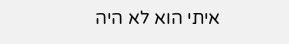איתי הוא לא היה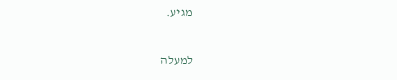מגיע.

למעלה